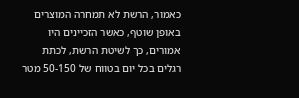כאמור, הרשת לא תמחרה המוצרים באופן שוטף, כאשר הזכיינים היו אמורים, כך לשיטת הרשת, לכתת רגלים בכל יום בטווח של 50-150 מטר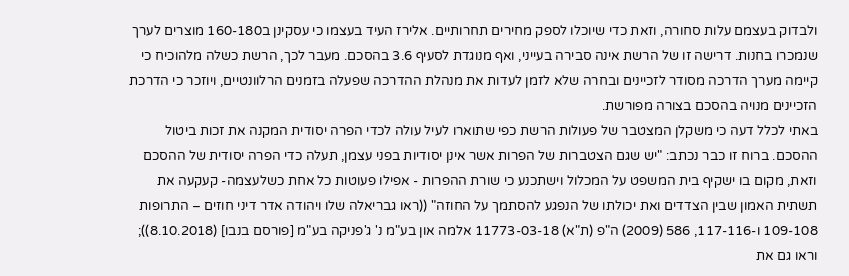ולבדוק בעצמם עלות סחורה, וזאת כדי שיוכלו לספק מחירים תחרותיים. אלירז העיד בעצמו כי עסקינן ב160-180 מוצרים לערך שנמכרו בחנות. דרישה זו של הרשת אינה סבירה בעייני, ואף מנוגדת לסעיף 3.6 בהסכם. מעבר לכך, הרשת כשלה מלהוכיח כי קיימה מערך הדרכה מסודר לזכיינים ובחרה שלא לזמן לעדות את מנהלת ההדרכה שפעלה בזמנים הרלוונטיים, ויוזכר כי הדרכת הזכיינים מנויה בהסכם בצורה מפורשת.
באתי לכלל דעה כי משקלן המצטבר של פעולות הרשת כפי שתוארו לעיל עולה לכדי הפרה יסודית המקנה את זכות ביטול ההסכם. ברוח זו כבר נכתב: "יש שגם הצטברות של הפרות אשר אינן יסודיות בפני עצמן, תעלה כדי הפרה יסודית של ההסכם וזאת, מקום בו ישקיף בית המשפט על המכלול וישתכנע כי שורת ההפרות - אפילו פעוטות כל אחת כשלעצמה- קעקעה את תשתית האמון שבין הצדדים ואת יכולתו של הנפגע להסתמך על החוזה" ((ראו גבריאלה שלו ויהודה אדר דיני חוזים – התרופות 109-108 ו-117-116, 586 (2009) ה"פ (ת"א) 11773-03-18 אלמה און בע"מ נ' ג'פניקה בע"מ [פורסם בנבו] (8.10.2018)); וראו גם את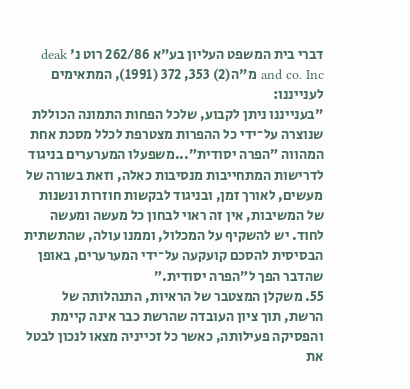דברי בית המשפט העליון בע"א 262/86 רוט נ' deak and co. Inc מ"ה(2) 353, 372 (1991), המתאימים לענייננו:
"בענייננו ניתן לקבוע, שלכל הפחות התמונה הכוללת שנוצרה על־ידי כל ההפרות מצטרפת לכלל מסכת אחת המהווה ״הפרה יסודית״...משפעלו המערערים בניגוד לדרישות המתחייבות מנסיבות כאלה, וזאת בשורה של מעשים, לאורך זמן, ובניגוד לבקשות חוזרות ונשנות של המשיבות, אין זה ראוי לבחון כל מעשה ומעשה לחוד. יש להשקיף על המכלול, וממנו עולה, שהתשתית הבסיסית להסכם קועקעה על־ידי המערערים, באופן שהדבר הפך ל״הפרה יסודית.״
55. משקלן המצטבר של הראיות, התנהלותה של הרשת, תוך ציון העובדה שהרשת כבר אינה קיימת והפסיקה פעילותה, כאשר כל זכייניה מצאו לנכון לבטל את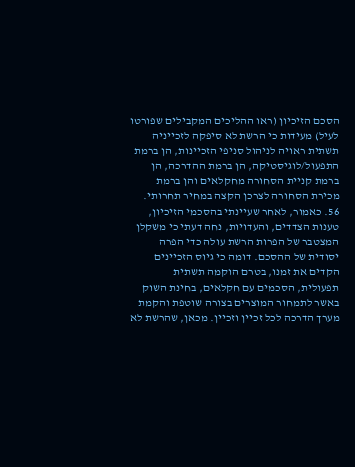הסכם הזיכיון (ראו ההליכים המקבילים שפורטו לעיל) מעידות כי הרשת לא סיפקה לזכייניה תשתית ראויה לניהול סניפי הזכיינות, הן ברמת התפעול/לוגיסטיקה, הן ברמת ההדרכה, הן ברמת קניית הסחורה מחקלאים והן ברמת מכירת הסחורה לצרכן הקצה במחיר תחרותי.
56. כאמור, לאחר שעיינתי בהסכמי הזיכיון, טענות הצדדים, והעדויות, נחה דעתי כי משקלן המצטבר של הפרות הרשת עולה כדי הפרה יסודית של ההסכם. דומה כי גיוס הזכיינים הקדים את זמנו, בטרם הוקמה תשתית תפעולית, הסכמים עם חקלאים, בחינת השוק באשר לתמחור המוצרים בצורה שוטפת והקמת מערך הדרכה לכל זכיין וזכיין. מכאן, שהרשת לא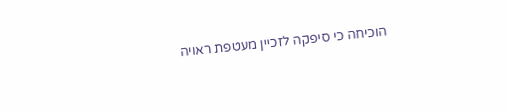הוכיחה כי סיפקה לזכיין מעטפת ראויה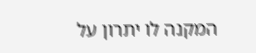המקנה לו יתרון על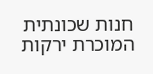חנות שכונתית המוכרת ירקות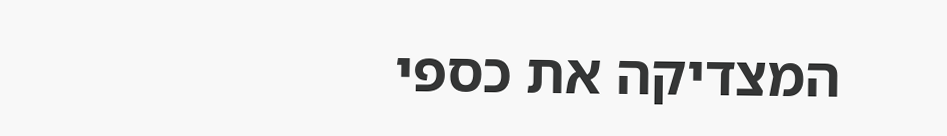המצדיקה את כספי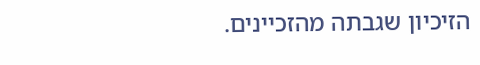הזיכיון שגבתה מהזכיינים.